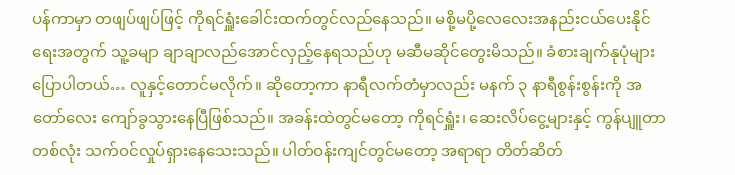ပန်ကာမှာ တဖျပ်ဖျပ်ဖြင့် ကိုရင်ရှူံးခေါင်းထက်တွင်လည်နေသည်။ မစို့မပို့လေလေးအနည်းငယ်ပေးနိုင်ရေးအတွက် သူ့ခမျာ ချာချာလည်အောင်လှည့်နေရသည်ဟု မဆီမဆိုင်တွေးမိသည်။ ခံစားချက်နုပုံများပြောပါတယ်… လူနှင့်တောင်မလိုက်။ ဆိုတော့ကာ နာရီလက်တံမှာလည်း မနက် ၃ နာရီစွန်းစွန်းကို အတော်လေး ကျော်ခွသွားနေပြီဖြစ်သည်။ အခန်းထဲတွင်မတော့ ကိုရင်ရှူံး၊ ဆေးလိပ်ငွေ့များနှင့် ကွန်ပျူတာတစ်လုံး သက်ဝင်လှုပ်ရှားနေသေးသည်။ ပါတ်ဝန်းကျင်တွင်မတော့ အရာရာ တိတ်ဆိတ်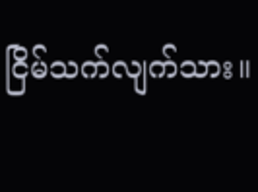ငြိမ်သက်လျက်သား။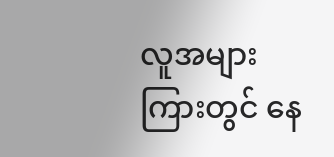လူအများကြားတွင် နေ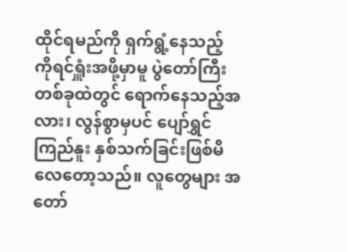ထိုင်ရမည်ကို ရှက်ရွံ့နေသည့် ကိုရင်ရှူံးအဖို့မှာမူ ပွဲတော်ကြီးတစ်ခုထဲတွင် ရောက်နေသည့်အလား၊ လွန်စွာမှပင် ပျော်ရွှင်ကြည်နူး နှစ်သက်ခြင်းဖြစ်မိလေတော့သည်။ လူတွေများ အတော်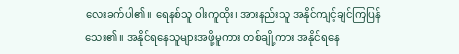လေးခက်ပါ၏။ ရေနစ်သူ ဝါးကူထိုး၊ အားနည်းသူ အနိုင်ကျင့်ချင်ကြပြန်သေး၏။ အနိုင်ရနေသူများအဖို့မူကား တစ်ချို့ကား အနိုင်ရနေ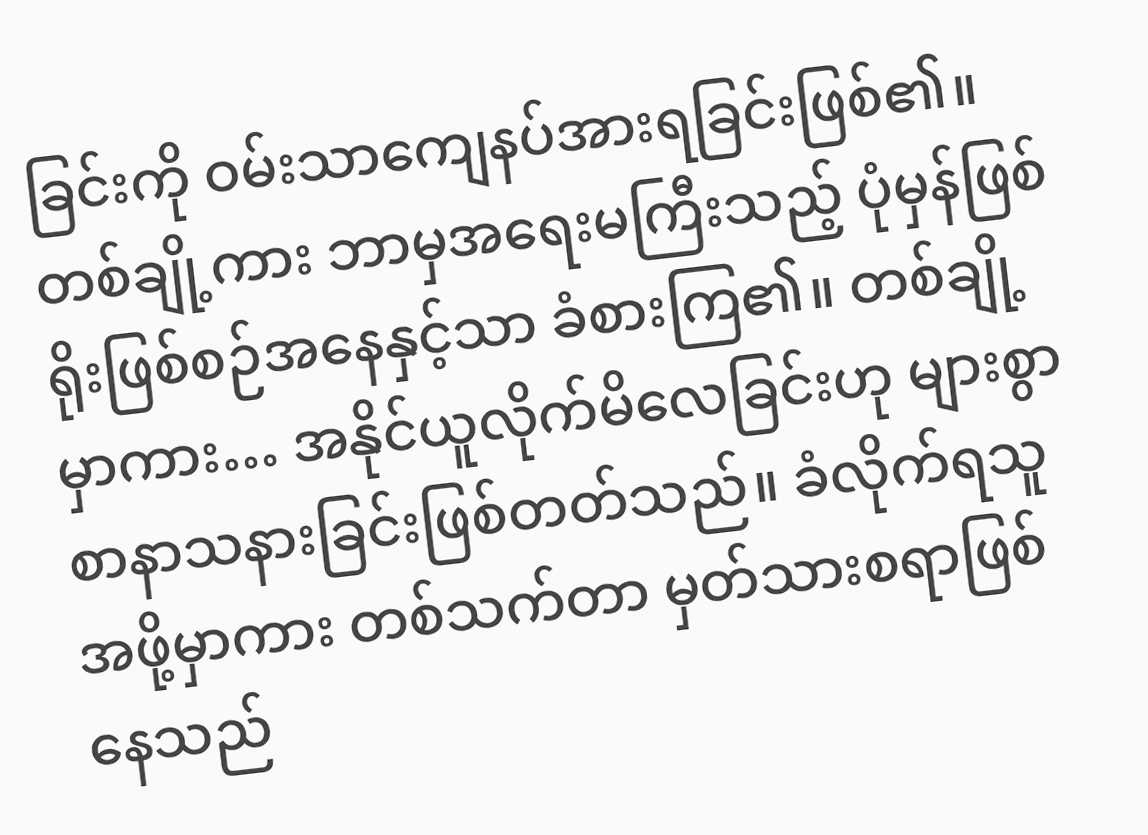ခြင်းကို ဝမ်းသာကျေနပ်အားရခြင်းဖြစ်၏။ တစ်ချို့ကား ဘာမှအရေးမကြီးသည့် ပုံမှန်ဖြစ်ရိုးဖြစ်စဉ်အနေနှင့်သာ ခံစားကြ၏။ တစ်ချို့မှာကား… အနိုင်ယူလိုက်မိလေခြင်းဟု များစွာ စာနာသနားခြင်းဖြစ်တတ်သည်။ ခံလိုက်ရသူအဖို့မှာကား တစ်သက်တာ မှတ်သားစရာဖြစ်နေသည်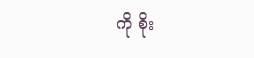ကို စိုး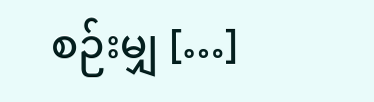စဉ်းမျှ […]